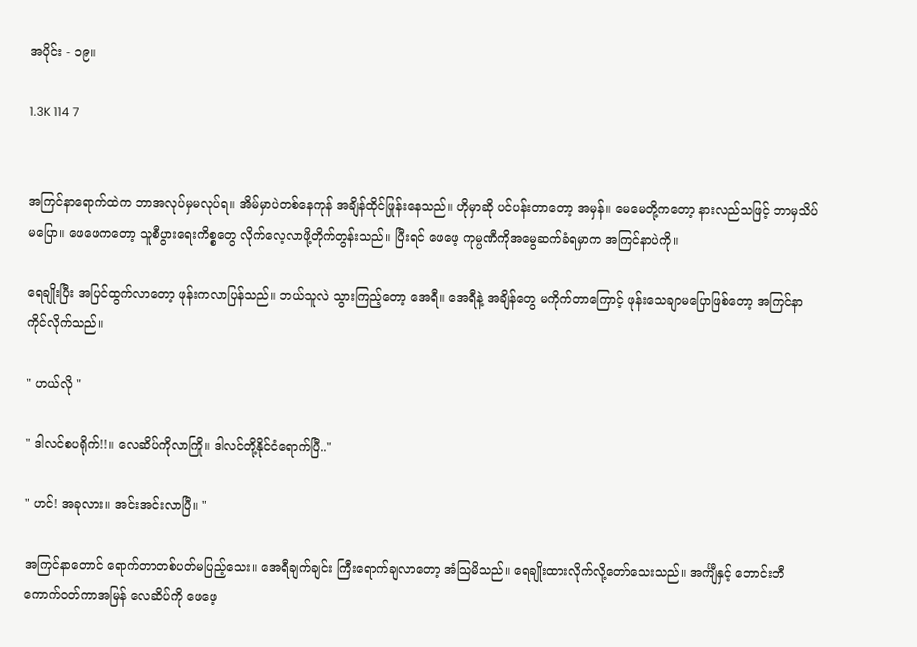အပိုင်း - ၁၉။

1.3K 114 7


အကြင်နာရောက်ထဲက ဘာအလုပ်မှမလုပ်ရ။ အိမ်မှာပဲတစ်နေကုန် အချိန်ထိုင်ဖြုန်းနေသည်။ ဟိုမှာဆို ပင်ပန်းတာတော့ အမှန်။ မေမေတို့ကတော့ နားလည်သဖြင့် ဘာမှသိပ်မပြော။ ဖေဖေကတော့ သူစီပွားရေးကိစ္စတွေ လိုက်လေ့လာဖို့တိုက်တွန်းသည်။ ပြီးရင် ဖေဖေ့ ကုမ္ပဏီကိုအမွေဆက်ခံရမှာက အကြင်နာပဲကို။

ရေချိုးပြီး အပြင်ထွက်လာတော့ ဖုန်းကလာပြန်သည်။ ဘယ်သူလဲ သွားကြည့်တော့ အေရီ။ အေရီနဲ့ အချိန်တွေ မကိုက်တာကြောင့် ဖုန်းသေချာမပြောဖြစ်တော့ အကြင်နာကိုင်လိုက်သည်။

" ဟယ်လို "

" ဒါလင်စပရိုက်!!။ လေဆိပ်ကိုလာကြို။ ဒါလင်တို့နိုင်ငံရောက်ပြီ.."

" ဟင်! အခုလား။ အင်းအင်းလာပြီ။ "

အကြင်နာတောင် ရောက်တာတစ်ပတ်မပြည့်သေး။ အေရီချက်ချင်း ကြီးရောက်ချလာတော့ အံသြမိသည်။ ရေချိုးထားလိုက်လို့တော်သေးသည်။ အင်္ကျီနှင့် ဘောင်းဘီ ကောက်ဝတ်ကာအမြန် လေဆိပ်ကို ဖေဖေ့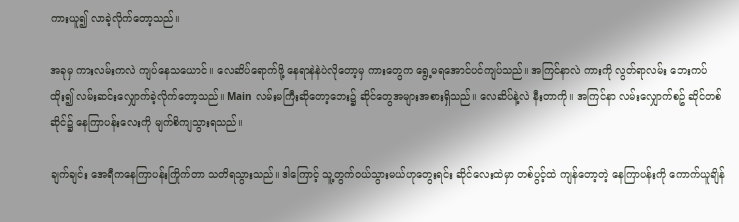ကားယူ၍ လာခဲ့လိုက်တော့သည်။

အခုမှ ကားလမ်းကလဲ ကျပ်နေသယောင်။ လေဆိပ်ရောက်ဖို့ နေရာနဲနဲပဲလိုတော့မှ ကားတွေက ရွေ့မရအောင်ပင်ကျပ်သည်။ အကြင်နာလဲ ကားကို လွတ်ရာလမ်း ဘေးကပ်ထိုး၍ လမ်းဆင်းလျှောက်ခဲ့လိုက်တော့သည်။ Main လမ်းမကြီးဆိုတော့ဘေး၌ ဆိုင်တွေအများအစားရှိသည်။ လေဆိပ်နဲ့လဲ နီးတာကို။ အကြင်နာ လမ်းလျှောက်စဥ် ဆိုင်တစ်ဆိုင်၌ နေကြာပန်းလေးကို မျက်စိကျသွားရသည်။

ချက်ချင်း အေရီကနေကြာပန်းကြိုက်တာ သတိရသွားသည်။ ဒါကြောင့် သူ့တွက်ဝယ်သွားမယ်ဟုတွေးရင်း ဆိုင်လေးထဲမှာ တစ်ပွင့်ထဲ ကျန်တော့တဲ့ နေကြာပန်းကို ကောက်ယူချိန်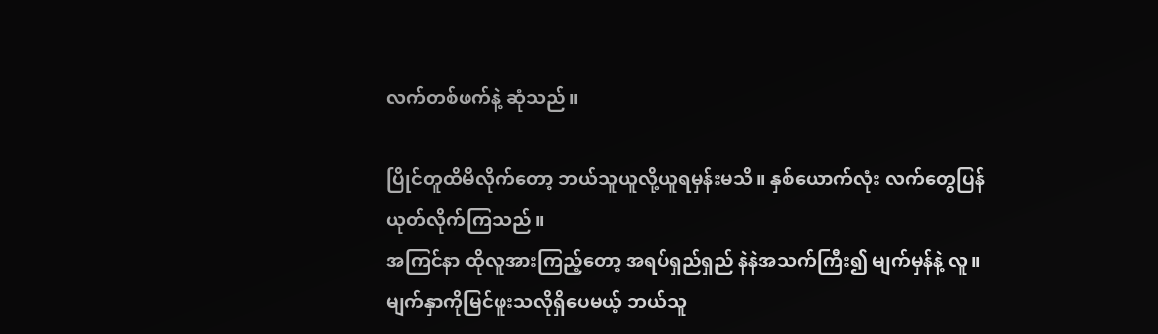လက်တစ်ဖက်နဲ့ ဆုံသည်။

ပြိုင်တူထိမိလိုက်တော့ ဘယ်သူယူလို့ယူရမှန်းမသိ။ နှစ်ယောက်လုံး လက်တွေပြန်ယုတ်လိုက်ကြသည်။
အကြင်နာ ထိုလူအားကြည့်တော့ အရပ်ရှည်ရှည် နဲနဲအသက်ကြီး၍ မျက်မှန်နဲ့ လူ။ မျက်နှာကိုမြင်ဖူးသလိုရှိပေမယ့် ဘယ်သူ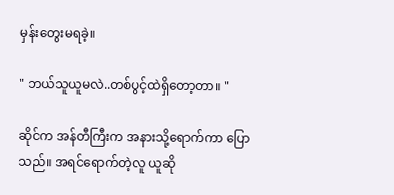မှန်းတွေးမရခဲ့။

" ဘယ်သူယူမလဲ..တစ်ပွင့်ထဲရှိတော့တာ။ "

ဆိုင်က အန်တီကြီးက အနားသို့ရောက်ကာ ပြောသည်။ အရင်ရောက်တဲ့လူ ယူဆို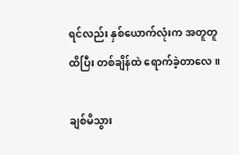ရင်လည်း နှစ်ယောက်လုံးက အတူတူထိပြီး တစ်ချိန်ထဲ ရောက်ခဲ့တာလေ။

ချစ်မိသွား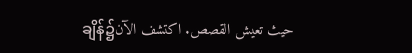ချိန်၌حيث تعيش القصص. اكتشف الآن